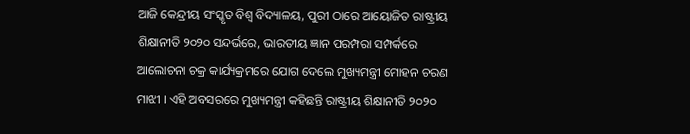ଆଜି କେନ୍ଦ୍ରୀୟ ସଂସ୍କୃତ ବିଶ୍ୱ ବିଦ୍ୟାଳୟ, ପୁରୀ ଠାରେ ଆୟୋଜିତ ରାଷ୍ଟ୍ରୀୟ ଶିକ୍ଷାନୀତି ୨୦୨୦ ସନ୍ଦର୍ଭରେ, ଭାରତୀୟ ଜ୍ଞାନ ପରମ୍ପରା ସମ୍ପର୍କରେ ଆଲୋଚନା ଚକ୍ର କାର୍ଯ୍ୟକ୍ରମରେ ଯୋଗ ଦେଲେ ମୁଖ୍ୟମନ୍ତ୍ରୀ ମୋହନ ଚରଣ ମାଝୀ । ଏହି ଅବସରରେ ମୁଖ୍ୟମନ୍ତ୍ରୀ କହିଛନ୍ତି ରାଷ୍ଟ୍ରୀୟ ଶିକ୍ଷାନୀତି ୨୦୨୦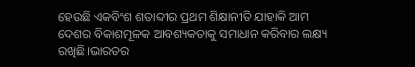ହେଉଛି ଏକବିଂଶ ଶତାବ୍ଦୀର ପ୍ରଥମ ଶିକ୍ଷାନୀତି ଯାହାକି ଆମ ଦେଶର ବିକାଶମୂଳକ ଆବଶ୍ୟକତାକୁ ସମାଧାନ କରିବାର ଲକ୍ଷ୍ୟ ରଖିଛି।ଭାରତର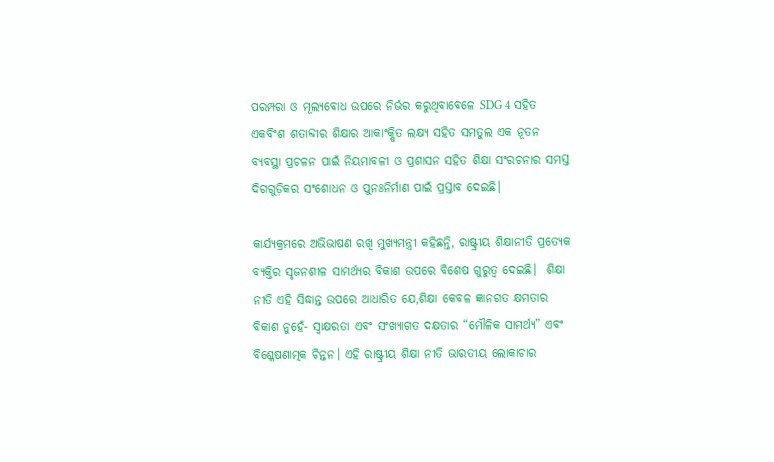ପରମ୍ପରା ଓ ମୂଲ୍ୟବୋଧ ଉପରେ ନିର୍ଭର କରୁଥିବାବେଳେ SDG 4 ସହିତ ଏକବିଂଶ ଶତାବ୍ଦୀର ଶିକ୍ଷାର ଆକାଂକ୍ଷିତ ଲକ୍ଷ୍ୟ ସହିତ ସମତୁଲ ଏକ ନୂତନ ବ୍ୟବସ୍ଥା ପ୍ରଚଳନ ପାଇଁ ନିୟମାବଳୀ ଓ ପ୍ରଶାସନ ସହିତ ଶିକ୍ଷା ସଂରଚନାର ସମସ୍ତ ଦିଗଗୁଡ଼ିକର ସଂଶୋଧନ ଓ ପୁନଃନିର୍ମାଣ ପାଇଁ ପ୍ରସ୍ତାବ ଦେଇଛି।

କାର୍ଯ୍ୟକ୍ରମରେ ଅଭିଭାଷଣ ରଖି ମୁଖ୍ୟମନ୍ତ୍ରୀ କହିଛନ୍ତି, ରାଷ୍ଟ୍ରୀୟ ଶିକ୍ଷାନୀତି ପ୍ରତ୍ୟେକ ବ୍ୟକ୍ତିର ସୃଜନଶୀଳ ସାମର୍ଥ୍ୟର ବିକାଶ ଉପରେ ବିଶେଷ ଗୁରୁତ୍ୱ ଦେଇଛି।  ଶିକ୍ଷା ନୀତି ଏହି ସିଦ୍ଧାନ୍ତ ଉପରେ ଆଧାରିତ ଯେ,ଶିକ୍ଷା କେବଳ ଜ୍ଞାନଗତ କ୍ଷମତାର ବିକାଶ ନୁହେଁ- ସ୍ୱାକ୍ଷରତା ଏବଂ ସଂଖ୍ୟାଗତ ଦକ୍ଷତାର “ମୌଳିକ ସାମର୍ଥ୍ୟ” ଏବଂ ବିଶ୍ଳେଷଣାତ୍ମକ ଚିନ୍ତନ। ଏହି ରାଷ୍ଟ୍ରୀୟ ଶିକ୍ଷା ନୀତି ଭାରତୀୟ ଲୋକାଚାର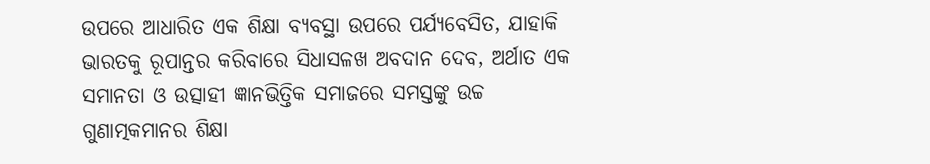ଉପରେ ଆଧାରିତ ଏକ ଶିକ୍ଷା ବ୍ୟବସ୍ଥା ଉପରେ ପର୍ଯ୍ୟବେସିତ, ଯାହାକି ଭାରତକୁ ରୂପାନ୍ତର କରିବାରେ ସିଧାସଳଖ ଅବଦାନ ଦେବ, ଅର୍ଥାତ ଏକ ସମାନତା ଓ ଉତ୍ସାହୀ ଜ୍ଞାନଭିତ୍ତିକ ସମାଜରେ ସମସ୍ତଙ୍କୁ ଉଚ୍ଚ ଗୁଣାତ୍ମକମାନର ଶିକ୍ଷା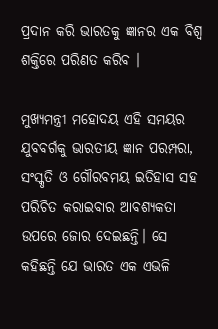ପ୍ରଦାନ କରି ଭାରତକୁ ଜ୍ଞାନର ଏକ ବିଶ୍ୱ ଶକ୍ତିରେ ପରିଣତ କରିବ ।

ମୁଖ୍ୟମନ୍ତ୍ରୀ ମହୋଦୟ ଏହି ସମୟର ଯୁବବର୍ଗକୁ ଭାରତୀୟ ଜ୍ଞାନ ପରମ୍ପରା, ସଂସ୍କୃତି ଓ ଗୌରବମୟ ଇତିହାସ ସହ ପରିଚିତ କରାଇବାର ଆବଶ୍ୟକତା ଉପରେ ଜୋର ଦେଇଛନ୍ତି। ସେ କହିଛନ୍ତି ଯେ ଭାରତ ଏକ ଏଭଳି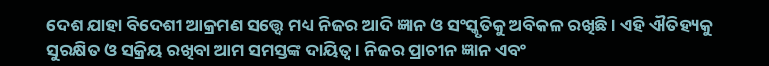ଦେଶ ଯାହା ବିଦେଶୀ ଆକ୍ରମଣ ସତ୍ତ୍ୱେ ମଧ୍ୟ ନିଜର ଆଦି ଜ୍ଞାନ ଓ ସଂସ୍କୃତିକୁ ଅବିକଳ ରଖିଛି। ଏହି ଐତିହ୍ୟକୁ ସୁରକ୍ଷିତ ଓ ସକ୍ରିୟ ରଖିବା ଆମ ସମସ୍ତଙ୍କ ଦାୟିତ୍ୱ। ନିଜର ପ୍ରାଚୀନ ଜ୍ଞାନ ଏବଂ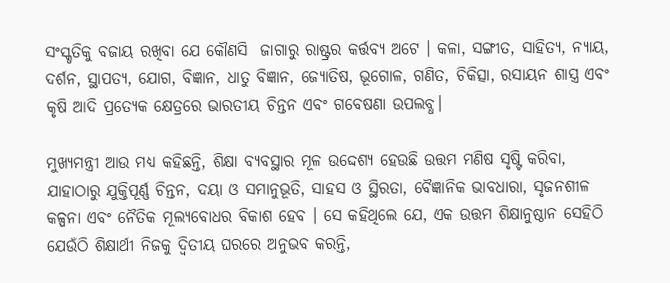ସଂସ୍କୃତିକୁ ବଜାୟ ରଖିବା ଯେ କୌଣସି  ଜାଗାରୁ ରାଷ୍ଟ୍ରର କର୍ତ୍ତବ୍ୟ ଅଟେ । କଳା, ସଙ୍ଗୀତ, ସାହିତ୍ୟ, ନ୍ୟାୟ, ଦର୍ଶନ, ସ୍ଥାପତ୍ୟ, ଯୋଗ, ବିଜ୍ଞାନ, ଧାତୁ ବିଜ୍ଞାନ, ଜ୍ୟୋତିଷ, ଭୂଗୋଳ, ଗଣିତ, ଚିକିତ୍ସା, ରସାୟନ ଶାସ୍ତ୍ର ଏବଂ କୃଷି ଆଦି ପ୍ରତ୍ୟେକ କ୍ଷେତ୍ରରେ ଭାରତୀୟ ଚିନ୍ତନ ଏବଂ ଗବେଷଣା ଉପଲବ୍ଧ।

ମୁଖ୍ୟମନ୍ତ୍ରୀ ଆଉ ମଧ୍ୟ କହିଛନ୍ତି, ଶିକ୍ଷା ବ୍ୟବସ୍ଥାର ମୂଳ ଉଦ୍ଦେଶ୍ୟ ହେଉଛି ଉତ୍ତମ ମଣିଷ ସୃଷ୍ଟି କରିବା, ଯାହାଠାରୁ ଯୁକ୍ତିପୂର୍ଣ୍ଣ ଚିନ୍ତନ, ଦୟା ଓ ସମାନୁଭୂତି, ସାହସ ଓ ସ୍ଥିରତା, ବୈଜ୍ଞାନିକ ଭାବଧାରା, ସୃଜନଶୀଳ କଳ୍ପନା ଏବଂ ନୈତିକ ମୂଲ୍ୟବୋଧର ବିକାଶ ହେବ । ସେ କହିଥିଲେ ଯେ, ଏକ ଉତ୍ତମ ଶିକ୍ଷାନୁଷ୍ଠାନ ସେହିଠି ଯେଉଁଠି ଶିକ୍ଷାର୍ଥୀ ନିଜକୁ ଦ୍ୱିତୀୟ ଘରରେ ଅନୁଭବ କରନ୍ତି,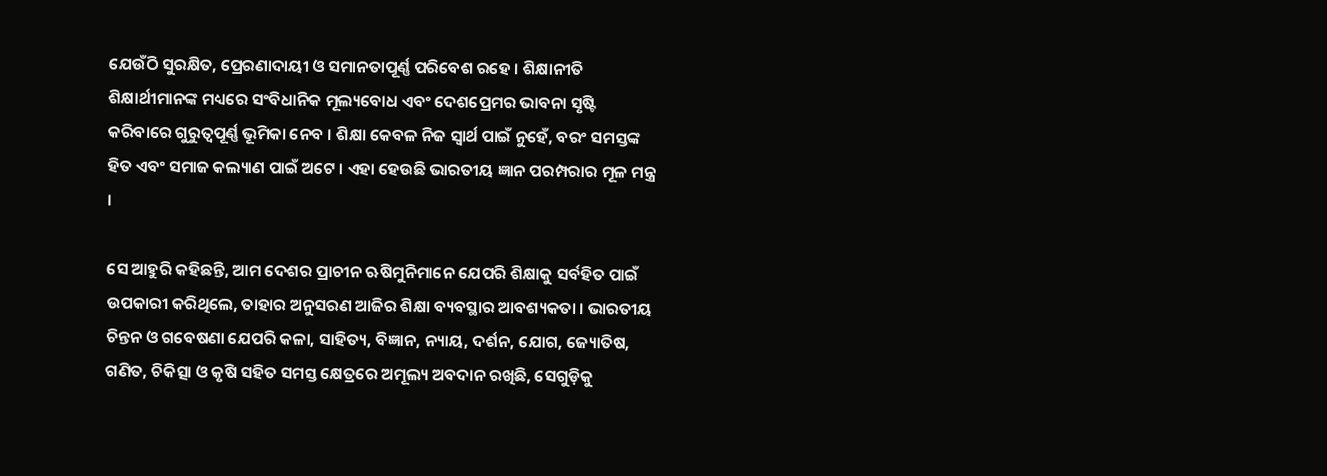ଯେଉଁଠି ସୁରକ୍ଷିତ, ପ୍ରେରଣାଦାୟୀ ଓ ସମାନତାପୂର୍ଣ୍ଣ ପରିବେଶ ରହେ । ଶିକ୍ଷାନୀତି ଶିକ୍ଷାର୍ଥୀମାନଙ୍କ ମଧ୍ୟରେ ସଂବିଧାନିକ ମୂଲ୍ୟବୋଧ ଏବଂ ଦେଶପ୍ରେମର ଭାବନା ସୃଷ୍ଟି କରିବାରେ ଗୁରୁତ୍ୱପୂର୍ଣ୍ଣ ଭୂମିକା ନେବ । ଶିକ୍ଷା କେବଳ ନିଜ ସ୍ୱାର୍ଥ ପାଇଁ ନୁହେଁ, ବରଂ ସମସ୍ତଙ୍କ ହିତ ଏବଂ ସମାଜ କଲ୍ୟାଣ ପାଇଁ ଅଟେ । ଏହା ହେଉଛି ଭାରତୀୟ ଜ୍ଞାନ ପରମ୍ପରାର ମୂଳ ମନ୍ତ୍ର ।

ସେ ଆହୁରି କହିଛନ୍ତି, ଆମ ଦେଶର ପ୍ରାଚୀନ ଋଷିମୁନିମାନେ ଯେପରି ଶିକ୍ଷାକୁ ସର୍ବହିତ ପାଇଁ ଉପକାରୀ କରିଥିଲେ, ତାହାର ଅନୁସରଣ ଆଜିର ଶିକ୍ଷା ବ୍ୟବସ୍ଥାର ଆବଶ୍ୟକତା । ଭାରତୀୟ ଚିନ୍ତନ ଓ ଗବେଷଣା ଯେପରି କଳା, ସାହିତ୍ୟ, ବିଜ୍ଞାନ, ନ୍ୟାୟ, ଦର୍ଶନ, ଯୋଗ, ଜ୍ୟୋତିଷ, ଗଣିତ, ଚିକିତ୍ସା ଓ କୃଷି ସହିତ ସମସ୍ତ କ୍ଷେତ୍ରରେ ଅମୂଲ୍ୟ ଅବଦାନ ରଖିଛି, ସେଗୁଡ଼ିକୁ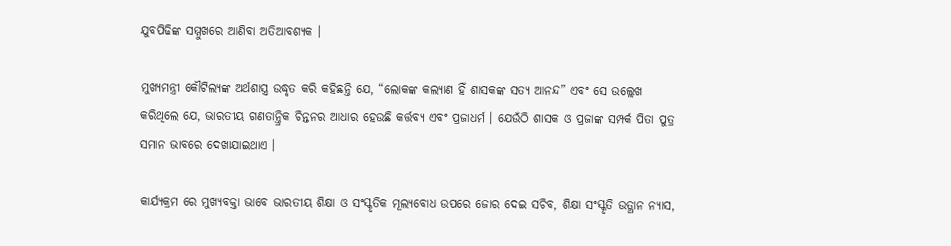ଯୁବପିଢିଙ୍କ ସମ୍ମୁଖରେ ଆଣିବା ଅତିଆବଶ୍ୟକ ।

ମୁଖ୍ୟମନ୍ତ୍ରୀ କୌଟିଲ୍ୟଙ୍କ ଅର୍ଥଶାସ୍ତ୍ର ଉଦ୍ଧୃତ କରି କହିଛନ୍ତି ଯେ, “ଲୋକଙ୍କ କଲ୍ୟାଣ ହିଁ ଶାସକଙ୍କ ସତ୍ୟ ଆନନ୍ଦ” ଏବଂ ସେ ଉଲ୍ଲେଖ କରିଥିଲେ ଯେ, ଭାରତୀୟ ଗଣତାନ୍ତ୍ରିକ ଚିନ୍ତନର ଆଧାର ହେଉଛି କର୍ତ୍ତବ୍ୟ ଏବଂ ପ୍ରଜାଧର୍ମ । ଯେଉଁଠି ଶାସକ ଓ ପ୍ରଜାଙ୍କ ସମ୍ପର୍କ ପିତା ପୁତ୍ର ସମାନ ଭାବରେ ଦେଖାଯାଇଥାଏ ।

କାର୍ଯ୍ୟକ୍ରମ ରେ ମୁଖ୍ୟବକ୍ତା ଭାବେ ଭାରତୀୟ ଶିକ୍ଷା ଓ ସଂସ୍କୃତିକ ମୂଲ୍ୟବୋଧ ଉପରେ ଜୋର ଦେଇ ସଚିବ, ଶିକ୍ଷା ସଂସ୍କୃତି ଉତ୍ଥାନ ନ୍ୟାସ,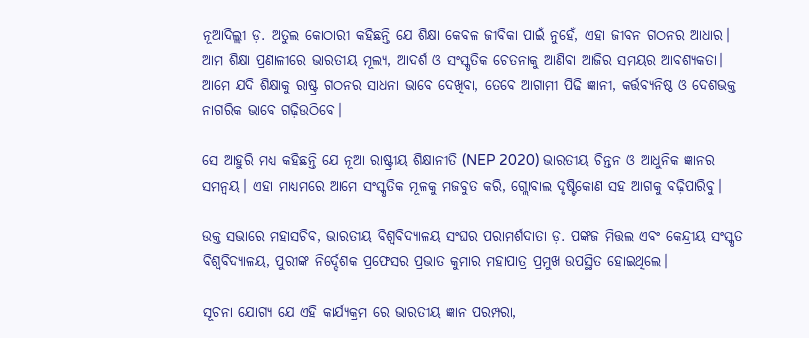ନୂଆଦିଲ୍ଲୀ ଡ଼. ଅତୁଲ କୋଠାରୀ କହିଛନ୍ତି ଯେ ଶିକ୍ଷା କେବଳ ଜୀବିକା ପାଇଁ ନୁହେଁ, ଏହା ଜୀବନ ଗଠନର ଆଧାର। ଆମ ଶିକ୍ଷା ପ୍ରଣାଳୀରେ ଭାରତୀୟ ମୂଲ୍ୟ, ଆଦର୍ଶ ଓ ସଂସ୍କୃତିକ ଚେତନାକୁ ଆଣିବା ଆଜିର ସମୟର ଆବଶ୍ୟକତା। ଆମେ ଯଦି ଶିକ୍ଷାକୁ ରାଷ୍ଟ୍ର ଗଠନର ସାଧନା ଭାବେ ଦେଖିବା, ତେବେ ଆଗାମୀ ପିଢି ଜ୍ଞାନୀ, କର୍ତ୍ତବ୍ୟନିଷ୍ଠ ଓ ଦେଶଭକ୍ତ ନାଗରିକ ଭାବେ ଗଢ଼ିଉଠିବେ।

ସେ ଆହୁରି ମଧ୍ଯ କହିଛନ୍ତି ଯେ ନୂଆ ରାଷ୍ଟ୍ରୀୟ ଶିକ୍ଷାନୀତି (NEP 2020) ଭାରତୀୟ ଚିନ୍ତନ ଓ ଆଧୁନିକ ଜ୍ଞାନର ସମନ୍ୱୟ। ଏହା ମାଧ୍ୟମରେ ଆମେ ସଂସ୍କୃତିକ ମୂଳକୁ ମଜବୁତ କରି, ଗ୍ଲୋବାଲ ଦୃଷ୍ଟିକୋଣ ସହ ଆଗକୁ ବଢ଼ିପାରିବୁ।

ଉକ୍ତ ସଭାରେ ମହାସଚିବ, ଭାରତୀୟ ବିଶ୍ୱବିଦ୍ୟାଳୟ ସଂଘର ପରାମର୍ଶଦାତା ଡ଼. ପଙ୍କଜ ମିତ୍ତଲ ଏବଂ କେନ୍ଦ୍ରୀୟ ସଂସ୍କୃତ ବିଶ୍ୱବିଦ୍ୟାଳୟ, ପୁରୀଙ୍କ ନିର୍ଦ୍ଦେଶକ ପ୍ରଫେସର ପ୍ରଭାତ କୁମାର ମହାପାତ୍ର ପ୍ରମୁଖ ଉପସ୍ଥିତ ହୋଇଥିଲେ।

ସୂଚନା ଯୋଗ୍ୟ ଯେ ଏହି କାର୍ଯ୍ୟକ୍ରମ ରେ ଭାରତୀୟ ଜ୍ଞାନ ପରମ୍ପରା,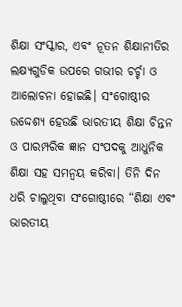ଶିକ୍ଷା ସଂସ୍କାର, ଏବଂ ନୂତନ ଶିକ୍ଷାନୀତିର ଲକ୍ଷ୍ୟଗୁଡିକ ଉପରେ ଗଭୀର ଚର୍ଚ୍ଚା ଓ ଆଲୋଚନା ହୋଇଛି। ସଂଗୋଷ୍ଠୀର ଉଦ୍ଦେଶ୍ୟ ହେଉଛି ଭାରତୀୟ ଶିକ୍ଷା ଚିନ୍ତନ ଓ ପାରମ୍ପରିକ ଜ୍ଞାନ ସଂପଦକୁ ଆଧୁନିକ ଶିକ୍ଷା ସହ ସମନ୍ୱୟ କରିବା। ତିନି ଦିନ ଧରି ଚାଲୁଥିବା ସଂଗୋଷ୍ଠୀରେ “ଶିକ୍ଷା ଏବଂ ଭାରତୀୟ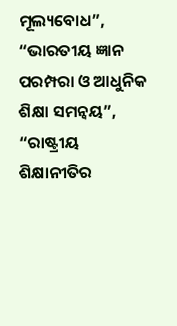ମୂଲ୍ୟବୋଧ”, “ଭାରତୀୟ ଜ୍ଞାନ ପରମ୍ପରା ଓ ଆଧୁନିକ ଶିକ୍ଷା ସମନ୍ୱୟ”, “ରାଷ୍ଟ୍ରୀୟ ଶିକ୍ଷାନୀତିର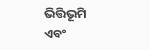ଭିତ୍ତିଭୂମି ଏବଂ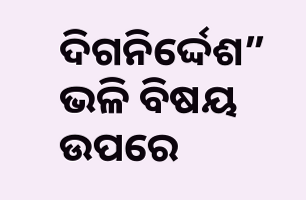ଦିଗନିର୍ଦ୍ଦେଶ” ଭଳି ବିଷୟ ଉପରେ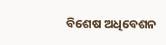ବିଶେଷ ଅଧିବେଶନ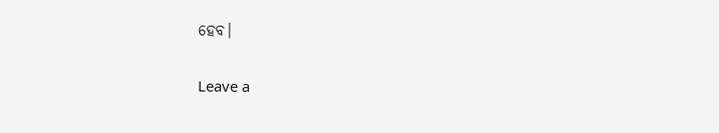ହେବ।

Leave a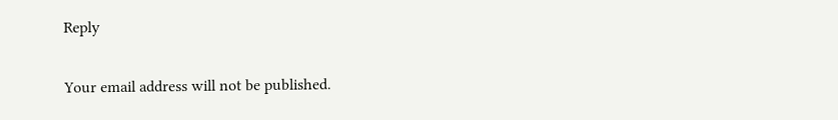Reply

Your email address will not be published.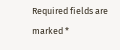Required fields are marked *